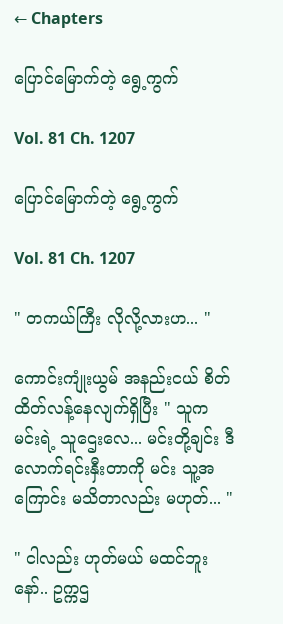← Chapters

ပြောင်မြောက်တဲ့ ရွေ့ကွက်

Vol. 81 Ch. 1207

ပြောင်မြောက်တဲ့ ရွေ့ကွက်

Vol. 81 Ch. 1207

" တကယ်ကြီး လိုလို့လားဟ... "

ကောင်းကျုံးယွမ် အနည်းငယ် စိတ်ထိတ်လန့်နေလျက်ရှိပြီး " သူက မင်းရဲ့ သူဌေးလေ... မင်းတို့ချင်း ဒီလောက်ရင်းနှီးတာကို မင်း သူ့အကြောင်း မသိတာလည်း မဟုတ်... "

" ငါလည်း ဟုတ်မယ် မထင်ဘူးနော်.. ဥက္ကဌ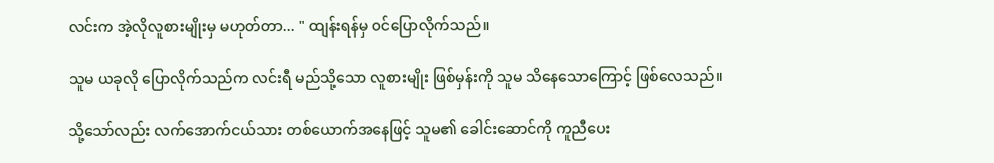လင်းက အဲ့လိုလူစားမျိုးမှ မဟုတ်တာ... " ထျန်းရန်မှ ၀င်ပြောလိုက်သည်။

သူမ ယခုလို ပြောလိုက်သည်က လင်းရီ မည်သို့သော လူစားမျိုး ဖြစ်မှန်းကို သူမ သိနေသောကြောင့် ဖြစ်လေသည်။

သို့သော်လည်း လက်အောက်ငယ်သား တစ်ယောက်အနေဖြင့် သူမ၏ ခေါင်းဆောင်ကို ကူညီပေး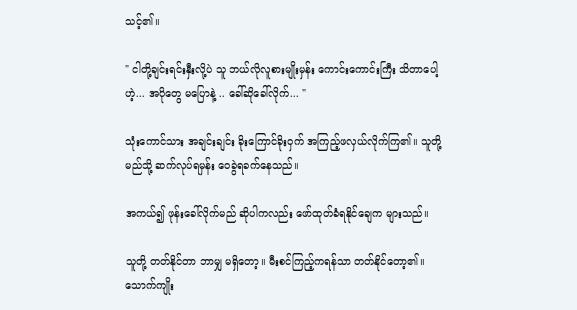သင့်၏။

" ငါတို့ချင်းရင်းနှီးလို့ပဲ သူ ဘယ်လိုလူစားမျိုးမှန်း ကောင်းကောင်းကြီး သိတာပေါ့ဟဲ့... အပိုတွေ မပြောနဲ့ .. ခေါ်ဆိုခေါ်လိုက်... "

သုံးကောင်သား အချင်းချင်း ခိုးကြောင်ခိုးဝှက် အကြည့်ဖလှယ်လိုက်ကြ၏။ သူတို့ မည်သို့ ဆက်လုပ်ရမှန်း ဝေခွဲရခက်နေသည်။

အကယ်၍ ဖုန်းခေါ်လိုက်မည် ဆိုပါကလည်း ဖော်ထုတ်ခံရနိုင်ချေက များသည်။

သူတို့ တတ်နိုင်တာ ဘာမျှ မရှိတော့။ မီးစင်ကြည့်ကရန်သာ တတ်နိုင်တော့၏။ သောက်ကျိုး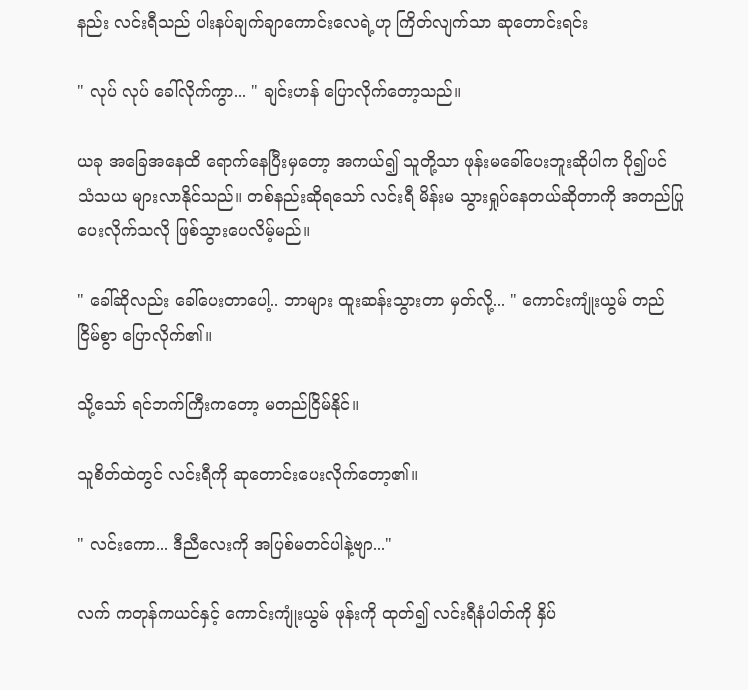နည်း လင်းရီသည် ပါးနပ်ချက်ချာကောင်းလေရဲ့ဟု ကြိတ်လျက်သာ ဆုတောင်းရင်း

" လုပ် လုပ် ခေါ်လိုက်ကွာ... " ချင်းဟန် ပြောလိုက်တော့သည်။

ယခု အခြေအနေထိ ရောက်နေပြီးမှတော့ အကယ်၍ သူတို့သာ ဖုန်းမခေါ်ပေးဘူးဆိုပါက ပို၍ပင် သံသယ များလာနိုင်သည်။ တစ်နည်းဆိုရသော် လင်းရီ မိန်းမ သွားရှုပ်နေတယ်ဆိုတာကို အတည်ပြုပေးလိုက်သလို ဖြစ်သွားပေလိမ့်မည်။

" ခေါ်ဆိုလည်း ခေါ်ပေးတာပေါ့.. ဘာများ ထူးဆန်းသွားတာ မှတ်လို့... " ကောင်းကျုံးယွမ် တည်ငြိမ်စွာ ပြောလိုက်၏။

သို့သော် ရင်ဘက်ကြီးကတော့ မတည်ငြိမ်နိုင်။

သူစိတ်ထဲတွင် လင်းရီကို ဆုတောင်းပေးလိုက်တော့၏။

" လင်းကော... ဒီညီလေးကို အပြစ်မတင်ပါနဲ့ဗျာ..."

လက် ကတုန်ကယင်နှင့် ကောင်းကျုံးယွမ် ဖုန်းကို ထုတ်၍ လင်းရီနံပါတ်ကို နှိပ်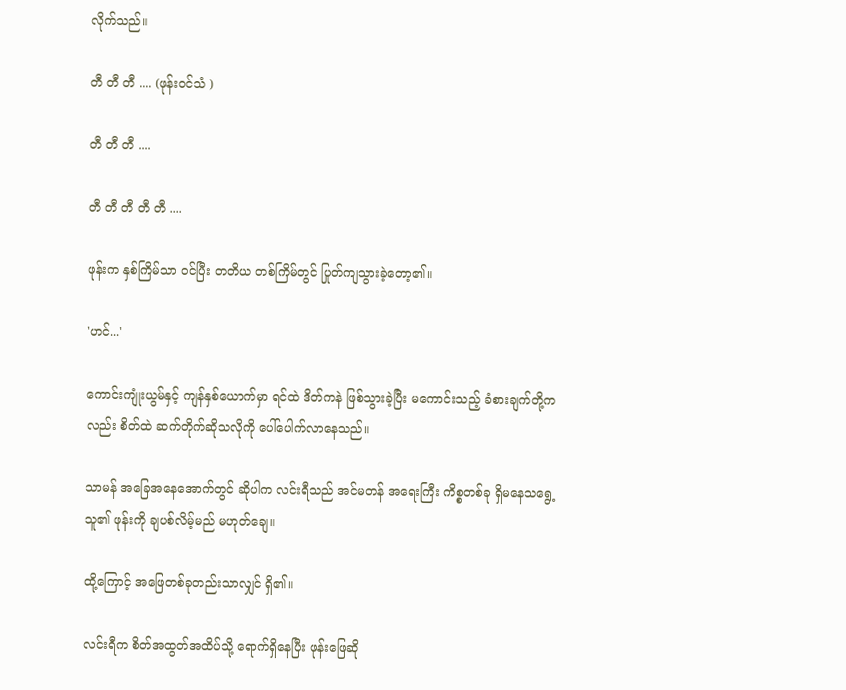လိုက်သည်။

တီ တီ တီ .... (ဖုန်း၀င်သံ )

တီ တီ တီ ....

တီ တီ တီ တီ တီ ....

ဖုန်းက နှစ်ကြိမ်သာ ၀င်ပြီး တတိယ တစ်ကြိမ်တွင် ပြုတ်ကျသွားခဲ့တော့၏။

'ဟင်...'

ကောင်းကျုံးယွမ်နှင့် ကျန်နှစ်ယောက်မှာ ရင်ထဲ ဒိတ်ကနဲ ဖြစ်သွားခဲ့ပြီး မကောင်းသည့် ခံစားချက်တို့ကလည်း စိတ်ထဲ ဆက်တိုက်ဆိုသလိုကို ပေါ်ပေါက်လာနေသည်။

သာမန် အခြေအနေအောက်တွင် ဆိုပါက လင်းရီသည် အင်မတန် အရေးကြီး ကိစ္စတစ်ခု ရှိမနေသရွေ့ သူ၏ ဖုန်းကို ချပစ်လိမ့်မည် မဟုတ်ချေ။

ထို့ကြောင့် အဖြေတစ်ခုတည်းသာလျှင် ရှိ၏။

လင်းရီက စိတ်အထွတ်အထိပ်သို့ ရောက်ရှိနေပြီး ဖုန်းဖြေဆို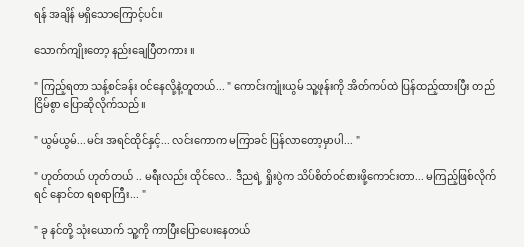ရန် အချိန် မရှိသောကြောင့်ပင်။

သောက်ကျိုးတော့ နည်းချေပြီတကား ။

" ကြည့်ရတာ သန့်စင်ခန်း ၀င်နေလို့နဲ့တူတယ်... " ကောင်းကျုံးယွမ် သူ့ဖုန်းကို အိတ်ကပ်ထဲ ပြန်ထည့်ထားပြီး တည်ငြိမ်စွာ ပြောဆိုလိုက်သည်။

" ယွမ်ယွမ်...မင်း အရင်ထိုင်နှင့်... လင်းကောက မကြာခင် ပြန်လာတော့မှာပါ... "

" ဟုတ်တယ် ဟုတ်တယ် .. မရီးလည်း ထိုင်လေ.. ဒီညရဲ့ ရှိုးပွဲက သိပ်စိတ်၀င်စားဖို့ကောင်းတာ... မကြည့်ဖြစ်လိုက်ရင် နောင်တ ရစရာကြီး... "

" ခု နင်တို့ သုံးယောက် သူ့ကို ကာပြီးပြောပေးနေတယ်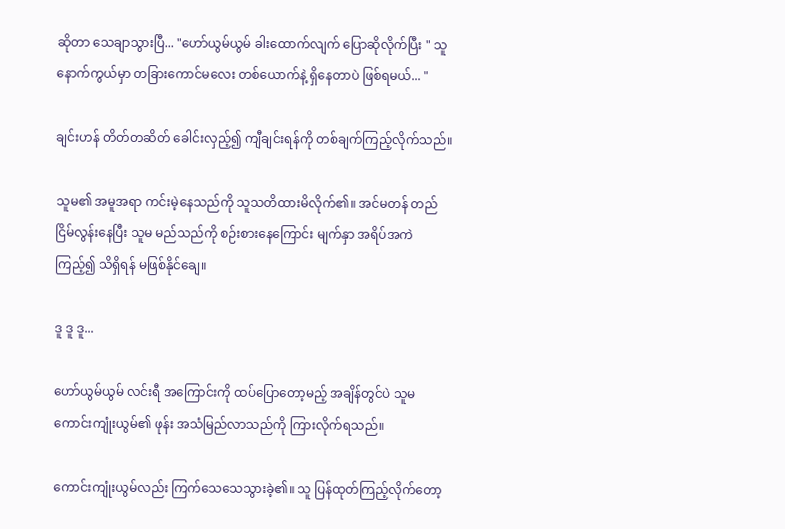ဆိုတာ သေချာသွားပြီ... "ဟော်ယွမ်ယွမ် ခါးထောက်လျက် ပြောဆိုလိုက်ပြီး " သူ နောက်ကွယ်မှာ တခြားကောင်မလေး တစ်ယောက်နဲ့ ရှိနေတာပဲ ဖြစ်ရမယ်... "

ချင်းဟန် တိတ်တဆိတ် ခေါင်းလှည့်၍ ကျီချင်းရန်ကို တစ်ချက်ကြည့်လိုက်သည်။

သူမ၏ အမူအရာ ကင်းမဲ့နေသည်ကို သူသတိထားမိလိုက်၏။ အင်မတန် တည်ငြိမ်လွန်းနေပြီး သူမ မည်သည်ကို စဉ်းစားနေကြောင်း မျက်နှာ အရိပ်အကဲကြည့်၍ သိရှိရန် မဖြစ်နိုင်ချေ။

ဒူ ဒူ ဒူ...

ဟော်ယွမ်ယွမ် လင်းရီ အကြောင်းကို ထပ်ပြောတော့မည့် အချိန်တွင်ပဲ သူမ ကောင်းကျုံးယွမ်၏ ဖုန်း အသံမြည်လာသည်ကို ကြားလိုက်ရသည်။

ကောင်းကျုံးယွမ်လည်း ကြက်သေသေသွားခဲ့၏။ သူ ပြန်ထုတ်ကြည့်လိုက်တော့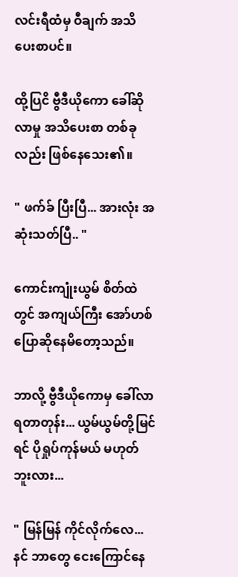လင်းရီထံမှ ဝီချက် အသိပေးစာပင်။

ထို့ပြငိ ဗွီဒီယိုကော ခေါ်ဆိုလာမှု အသိပေးစာ တစ်ခုလည်း ဖြစ်နေသေး၏။

" ဖက်ခ် ပြီးပြီ... အားလုံး အဆုံးသတ်ပြီ.. "

ကောင်းကျုံးယွမ် စိတ်ထဲတွင် အကျယ်ကြီး အော်ဟစ် ပြောဆိုနေမိတော့သည်။

ဘာလို့ ဗွီဒီယိုကောမှ ခေါ်လာရတာတုန်း... ယွမ်ယွမ်တို့မြင်ရင် ပိုရှုပ်ကုန်မယ် မဟုတ်ဘူးလား...

" မြန်မြန် ကိုင်လိုက်လေ... နင် ဘာတွေ ငေးကြောင်နေ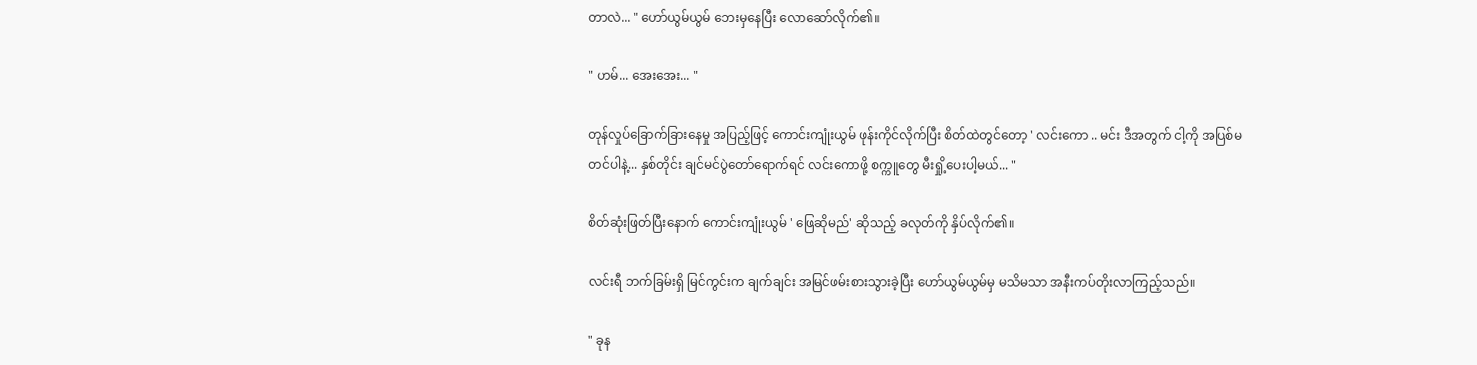တာလဲ... " ဟော်ယွမ်ယွမ် ဘေးမှနေပြီး လောဆော်လိုက်၏။

" ဟမ်... အေးအေး... "

တုန်လှုပ်ခြောက်ခြားနေမှု အပြည့်ဖြင့် ကောင်းကျုံးယွမ် ဖုန်းကိုင်လိုက်ပြီး စိတ်ထဲတွင်တော့ ' လင်းကော .. မင်း ဒီအတွက် ငါ့ကို အပြစ်မတင်ပါနဲ့... နှစ်တိုင်း ချင်မင်ပွဲတော်ရောက်ရင် လင်းကောဖို့ စက္ကူတွေ မီးရှို့ပေးပါ့မယ်... "

စိတ်ဆုံးဖြတ်ပြီးနောက် ကောင်းကျုံးယွမ် ' ဖြေဆိုမည်' ဆိုသည့် ခလုတ်ကို နှိပ်လိုက်၏။

လင်းရီ ဘက်ခြမ်းရှိ မြင်ကွင်းက ချက်ချင်း အမြင်ဖမ်းစားသွားခဲ့ပြီး ဟော်ယွမ်ယွမ်မှ မသိမသာ အနီးကပ်တိုးလာကြည့်သည်။

" ခုန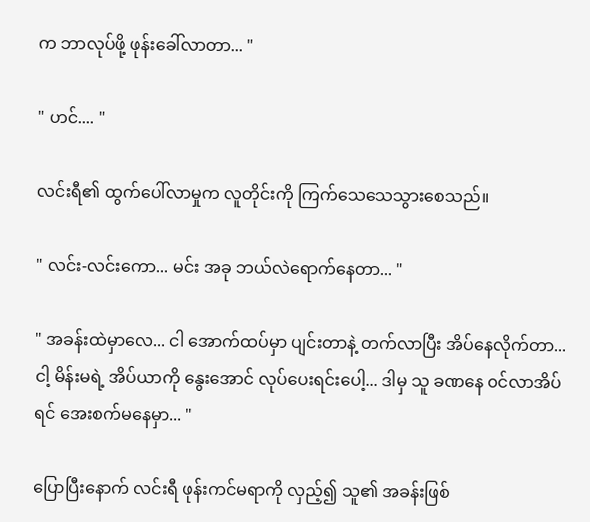က ဘာလုပ်ဖို့ ဖုန်းခေါ်လာတာ... "

" ဟင်.... "

လင်းရီ၏ ထွက်ပေါ်လာမှုက လူတိုင်းကို ကြက်သေသေသွားစေသည်။

" လင်း-လင်းကော... မင်း အခု ဘယ်လဲရောက်နေတာ... "

" အခန်းထဲမှာလေ... ငါ အောက်ထပ်မှာ ပျင်းတာနဲ့ တက်လာပြီး အိပ်နေလိုက်တာ... ငါ့ မိန်းမရဲ့ အိပ်ယာကို နွေးအောင် လုပ်ပေးရင်းပေါ့... ဒါမှ သူ ခဏနေ ၀င်လာအိပ်ရင် အေးစက်မနေမှာ... "

ပြောပြီးနောက် လင်းရီ ဖုန်းကင်မရာကို လှည့်၍ သူ၏ အခန်းဖြစ်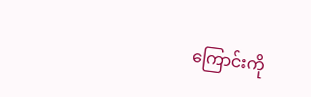ကြောင်းကို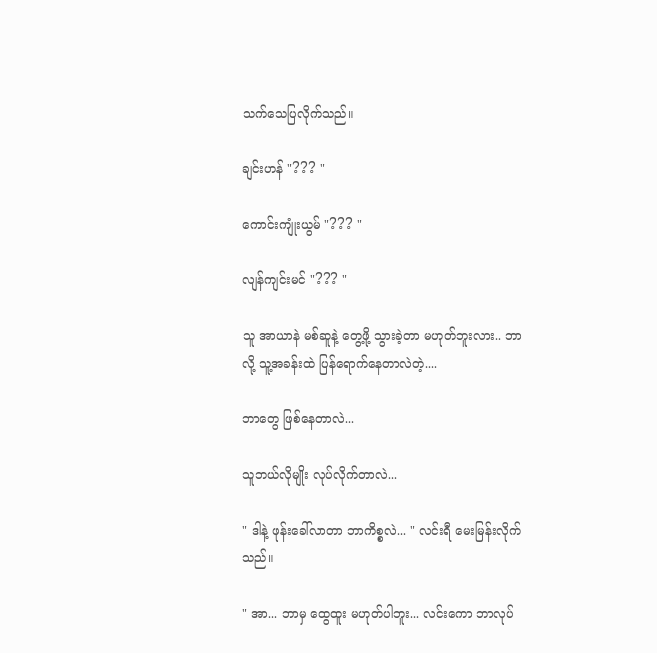သက်သေပြလိုက်သည်။

ချင်းဟန် "??? "

ကောင်းကျုံးယွမ် "??? "

လျန်ကျင်းမင် "??? "

သူ အာယာနဲ မစ်ဆူနဲ့ တွေ့ဖို့ သွားခဲ့တာ မဟုတ်ဘူးလား.. ဘာလို့ သူ့အခန်းထဲ ပြန်ရောက်နေတာလဲတဲ့....

ဘာတွေ ဖြစ်နေတာလဲ...

သူဘယ်လိုမျိုး လုပ်လိုက်တာလဲ...

" ဒါနဲ့ ဖုန်းခေါ်လာတာ ဘာကိစ္စလဲ... " လင်းရီ မေးမြန်းလိုက်သည်။

" အာ... ဘာမှ ထွေထူး မဟုတ်ပါဘူး... လင်းကော ဘာလုပ်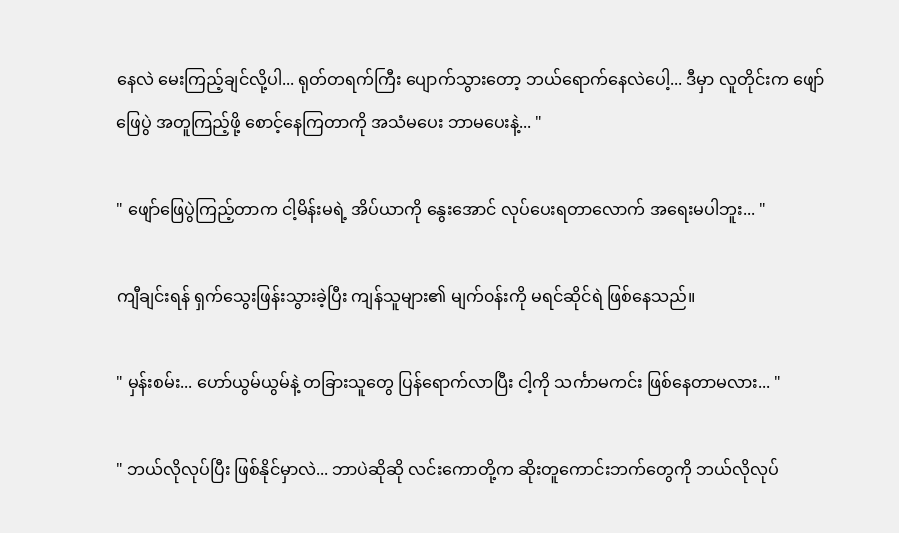နေလဲ မေးကြည့်ချင်လို့ပါ... ရုတ်တရက်ကြီး ပျောက်သွားတော့ ဘယ်ရောက်နေလဲပေါ့... ဒီမှာ လူတိုင်းက ဖျော်ဖြေပွဲ အတူကြည့်ဖို့ စောင့်နေကြတာကို အသံမပေး ဘာမပေးနဲ့... "

" ဖျော်ဖြေပွဲကြည့်တာက ငါ့မိန်းမရဲ့ အိပ်ယာကို နွေးအောင် လုပ်ပေးရတာလောက် အရေးမပါဘူး... "

ကျီချင်းရန် ရှက်သွေးဖြန်းသွားခဲ့ပြီး ကျန်သူများ၏ မျက်၀န်းကို မရင်ဆိုင်ရဲ ဖြစ်နေသည်။

" မှန်းစမ်း... ဟော်ယွမ်ယွမ်နဲ့ တခြားသူတွေ ပြန်ရောက်လာပြီး ငါ့ကို သင်္ကာမကင်း ဖြစ်နေတာမလား... "

" ဘယ်လိုလုပ်ပြီး ဖြစ်နိုင်မှာလဲ... ဘာပဲဆိုဆို လင်းကောတို့က ဆိုးတူကောင်းဘက်တွေကို ဘယ်လိုလုပ်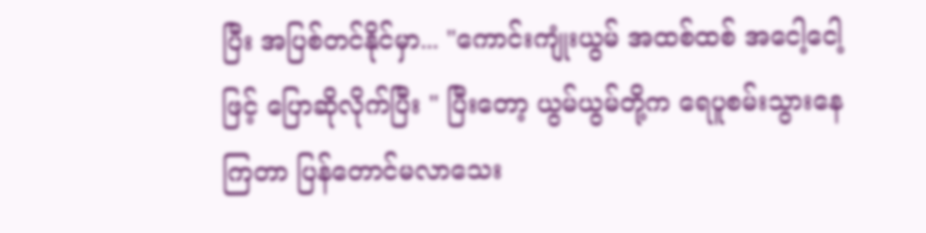ပြီး အပြစ်တင်နိုင်မှာ... "ကောင်းကျုံးယွမ် အထစ်ထစ် အငေါ့ငေါ့ဖြင့် ပြောဆိုလိုက်ပြီး " ပြီးတော့ ယွမ်ယွမ်တို့က ရေပူစမ်းသွားနေကြတာ ပြန်တောင်မလာသေး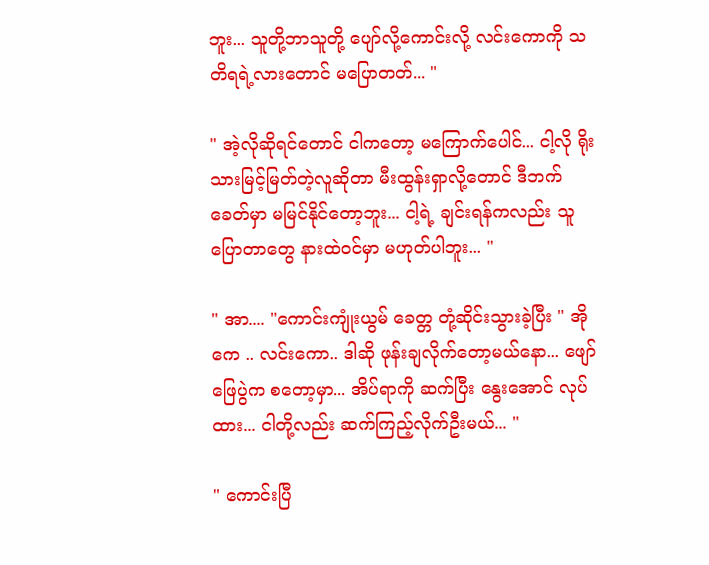ဘူး... သူတို့ဘာသူတို့ ပျော်လို့ကောင်းလို့ လင်းကောကို သတိရရဲ့လားတောင် မပြောတတ်... "

" အဲ့လိုဆိုရင်တောင် ငါကတော့ မကြောက်ပေါင်... ငါ့လို ရိုးသားမြင့်မြတ်တဲ့လူဆိုတာ မီးထွန်းရှာလို့တောင် ဒီဘက်ခေတ်မှာ မမြင်နိုင်တော့ဘူး... ငါ့ရဲ့ ချင်းရန်ကလည်း သူပြောတာတွေ နားထဲ၀င်မှာ မဟုတ်ပါဘူး... "

" အာ.... "ကောင်းကျုံးယွမ် ခေတ္တ တုံ့ဆိုင်းသွားခဲ့ပြီး " အိုကေ .. လင်းကော.. ဒါဆို ဖုန်းချလိုက်တော့မယ်နော... ဖျော်ဖြေပွဲက စတော့မှာ... အိပ်ရာကို ဆက်ပြီး နွေးအောင် လုပ်ထား... ငါတို့လည်း ဆက်ကြည့်လိုက်ဦးမယ်... "

" ကောင်းပြီ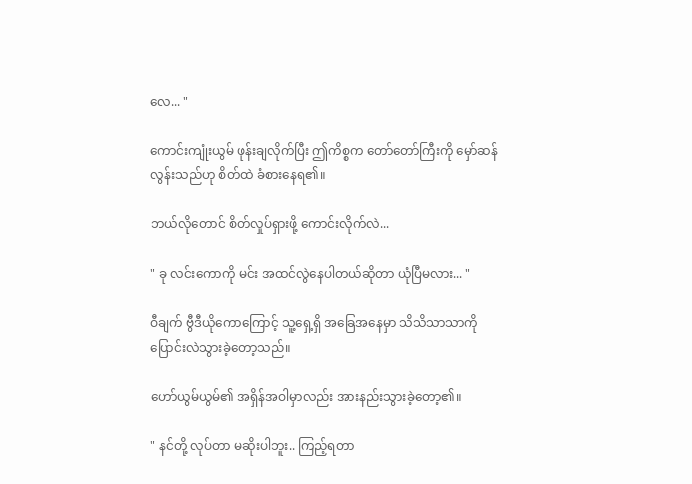လေ... "

ကောင်းကျုံးယွမ် ဖုန်းချလိုက်ပြီး ဤကိစ္စက တော်တော်ကြီးကို မှော်ဆန်လွန်းသည်ဟု စိတ်ထဲ ခံစားနေရ၏။

ဘယ်လိုတောင် စိတ်လှုပ်ရှားဖို့ ကောင်းလိုက်လဲ...

" ခု လင်းကောကို မင်း အထင်လွဲနေပါတယ်ဆိုတာ ယုံပြီမလား... "

ဝီချက် ဗွီဒီယိုကောကြောင့် သူ့ရှေ့ရှိ အခြေအနေမှာ သိသိသာသာကို ပြောင်းလဲသွားခဲ့တော့သည်။

ဟော်ယွမ်ယွမ်၏ အရှိန်အဝါမှာလည်း အားနည်းသွားခဲ့တော့၏။

" နင်တို့ လုပ်တာ မဆိုးပါဘူး.. ကြည့်ရတာ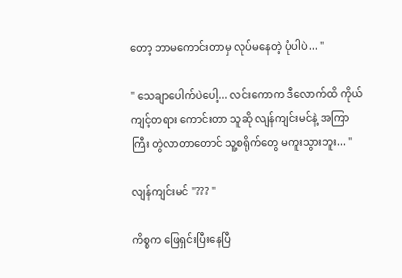တော့ ဘာမကောင်းတာမှ လုပ်မနေတဲ့ ပုံပါပဲ... "

" သေချာပေါက်ပဲပေါ့... လင်းကောက ဒီလောက်ထိ ကိုယ်ကျင့်တရား ကောင်းတာ သူဆို လျန်ကျင်းမင်နဲ့ အကြာကြီး တွဲလာတာတောင် သူ့စရိုက်တွေ မကူးသွားဘူး... "

လျန်ကျင်းမင် "??? "

ကိစ္စက ဖြေရှင်းပြီးနေပြီ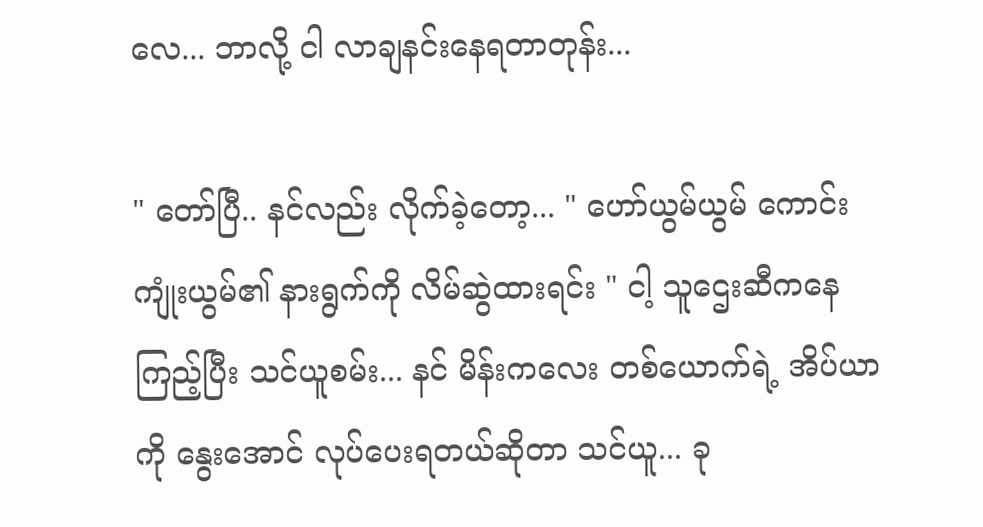လေ... ဘာလို့ ငါ လာချနင်းနေရတာတုန်း...

" တော်ပြီ.. နင်လည်း လိုက်ခဲ့တော့... " ဟော်ယွမ်ယွမ် ကောင်းကျုံးယွမ်၏ နားရွက်ကို လိမ်ဆွဲထားရင်း " ငါ့ သူဌေးဆီကနေ ကြည့်ပြီး သင်ယူစမ်း... နင် မိန်းကလေး တစ်ယောက်ရဲ့ အိပ်ယာကို နွေးအောင် လုပ်ပေးရတယ်ဆိုတာ သင်ယူ... ခု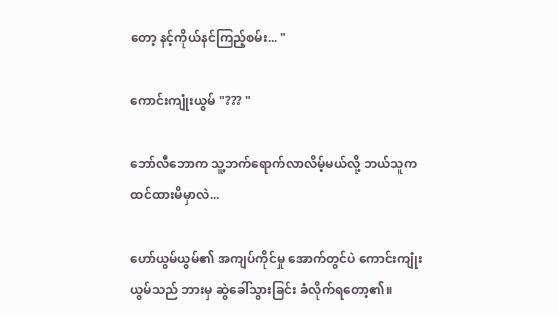တော့ နင့်ကိုယ်နင်ကြည့်စမ်း... "

ကောင်းကျုံးယွမ် "??? "

ဘော်လီဘောက သူ့ဘက်ရောက်လာလိမ့်မယ်လို့ ဘယ်သူက ထင်ထားမိမှာလဲ...

ဟော်ယွမ်ယွမ်၏ အကျပ်ကိုင်မှု အောက်တွင်ပဲ ကောင်းကျုံးယွမ်သည် ဘားမှ ဆွဲခေါ်သွားခြင်း ခံလိုက်ရတော့၏။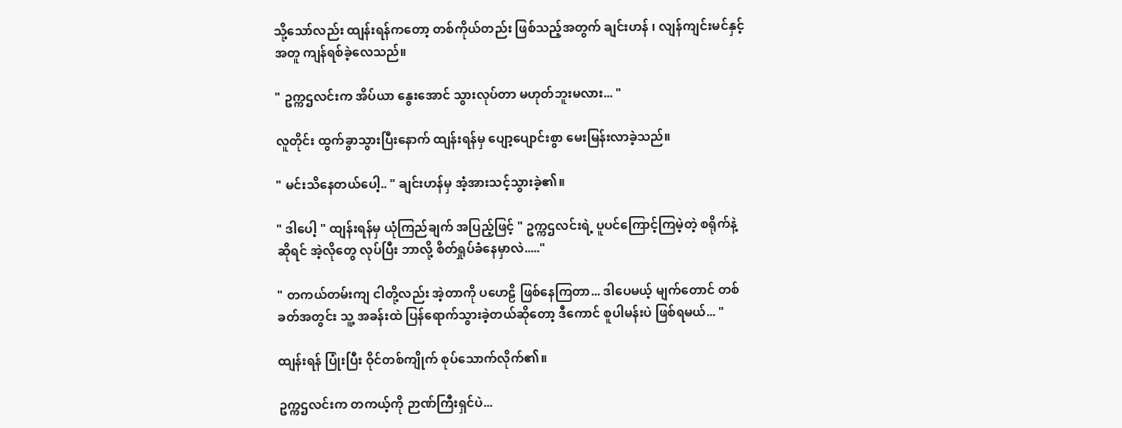သို့သော်လည်း ထျန်းရန်ကတော့ တစ်ကိုယ်တည်း ဖြစ်သည့်အတွက် ချင်းဟန် ၊ လျန်ကျင်းမင်နှင့်အတူ ကျန်ရစ်ခဲ့လေသည်။

" ဥက္ကဌလင်းက အိပ်ယာ နွေးအောင် သွားလုပ်တာ မဟုတ်ဘူးမလား... "

လူတိုင်း ထွက်ခွာသွားပြီးနောက် ထျန်းရန်မှ ပျော့ပျောင်းစွာ မေးမြန်းလာခဲ့သည်။

" မင်းသိနေတယ်ပေါ့.. " ချင်းဟန်မှ အံ့အားသင့်သွားခဲ့၏။

" ဒါပေါ့ " ထျန်းရန်မှ ယုံကြည်ချက် အပြည့်ဖြင့် " ဥက္ကဌလင်းရဲ့ ပူပင်ကြောင့်ကြမဲ့တဲ့ စရိုက်နဲ့ဆိုရင် အဲ့လိုတွေ လုပ်ပြီး ဘာလို့ စိတ်ရှုပ်ခံနေမှာလဲ....."

" တကယ်တမ်းကျ ငါတို့လည်း အဲ့တာကို ပဟေဠိ ဖြစ်နေကြတာ... ဒါပေမယ့် မျက်တောင် တစ်ခတ်အတွင်း သူ့ အခန်းထဲ ပြန်ရောက်သွားခဲ့တယ်ဆိုတော့ ဒီကောင် စူပါမန်းပဲ ဖြစ်ရမယ်... "

ထျန်းရန် ပြုံးပြီး ဝိုင်တစ်ကျိုက် စုပ်သောက်လိုက်၏။

ဥက္ကဌလင်းက တကယ့်ကို ဉာဏ်ကြီးရှင်ပဲ...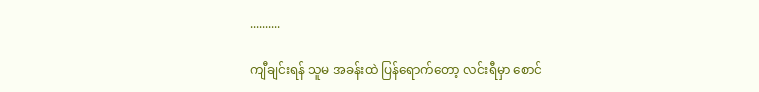..........

ကျီချင်းရန် သူမ အခန်းထဲ ပြန်ရောက်တော့ လင်းရီမှာ စောင်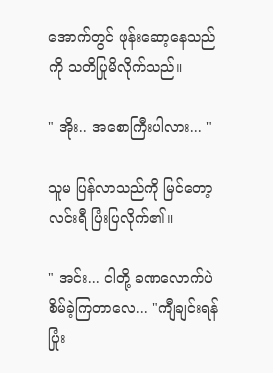အောက်တွင် ဖုန်းဆော့နေသည်ကို သတိပြုမိလိုက်သည်။

" အိုး.. အစောကြီးပါလား... "

သူမ ပြန်လာသည်ကို မြင်တော့ လင်းရီ ပြံးပြလိုက်၏။

" အင်း... ငါတို့ ခဏလောက်ပဲ စိမ်ခဲ့ကြတာလေ... "ကျီချင်းရန် ပြုံး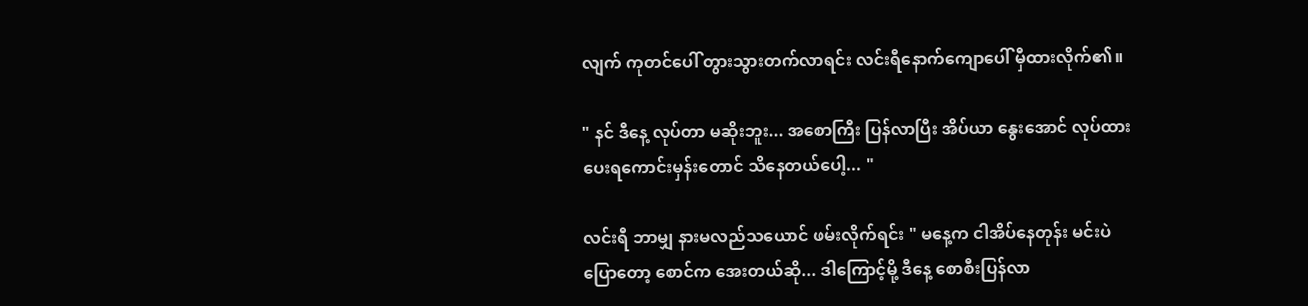လျက် ကုတင်ပေါ် တွားသွားတက်လာရင်း လင်းရီနောက်ကျောပေါ် မှီထားလိုက်၏။

" နင် ဒီနေ့ လုပ်တာ မဆိုးဘူး... အစောကြီး ပြန်လာပြီး အိပ်ယာ နွေးအောင် လုပ်ထားပေးရကောင်းမှန်းတောင် သိနေတယ်ပေါ့... "

လင်းရီ ဘာမျှ နားမလည်သယောင် ဖမ်းလိုက်ရင်း " မနေ့က ငါအိပ်နေတုန်း မင်းပဲ ပြောတော့ စောင်က အေးတယ်ဆို... ဒါကြောင့်မို့ ဒီနေ့ စောစီးပြန်လာ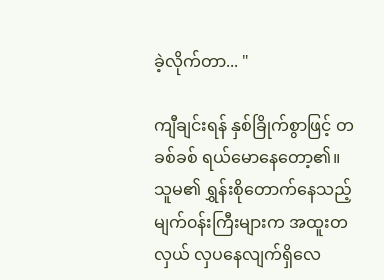ခဲ့လိုက်တာ... "

ကျီချင်းရန် နှစ်ခြိုက်စွာဖြင့် တခစ်ခစ် ရယ်မောနေတော့၏။ သူမ၏ ရွှန်းစိုတောက်နေသည့် မျက်၀န်းကြီးများက အထူးတလှယ် လှပနေလျက်ရှိလေ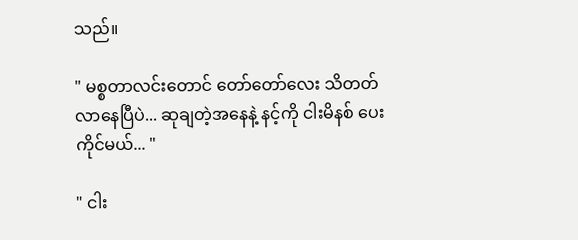သည်။

" မစ္စတာလင်းတောင် တော်တော်လေး သိတတ်လာနေပြီပဲ... ဆုချတဲ့အနေနဲ့ နင့်ကို ငါးမိနစ် ပေးကိုင်မယ်... "

" ငါး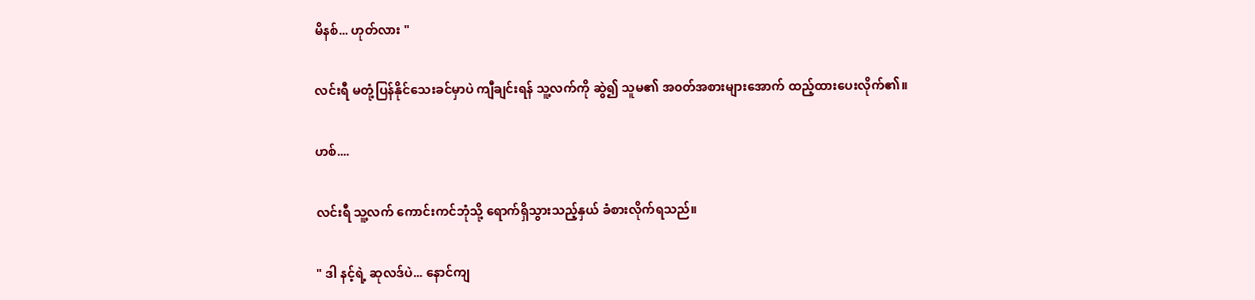မိနစ်... ဟုတ်လား "

လင်းရီ မတုံ့ပြန်နိုင်သေးခင်မှာပဲ ကျီချင်းရန် သူ့လက်ကို ဆွဲ၍ သူမ၏ အ၀တ်အစားများအောက် ထည့်ထားပေးလိုက်၏။

ဟစ်....

လင်းရီ သူ့လက် ကောင်းကင်ဘုံသို့ ရောက်ရှိသွားသည့်နှယ် ခံစားလိုက်ရသည်။

" ဒါ နင့်ရဲ့ ဆုလဒ်ပဲ... နောင်ကျ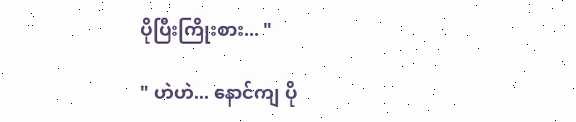ပိုပြီးကြိုးစား... "

" ဟဲဟဲ... နောင်ကျ ပို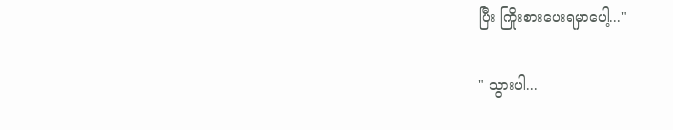ပြီး ကြိုးစားပေးရမှာပေါ့..."

" သွားပါ...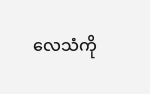လေသံကို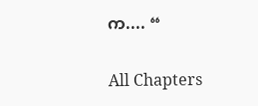က.... “

All Chapters